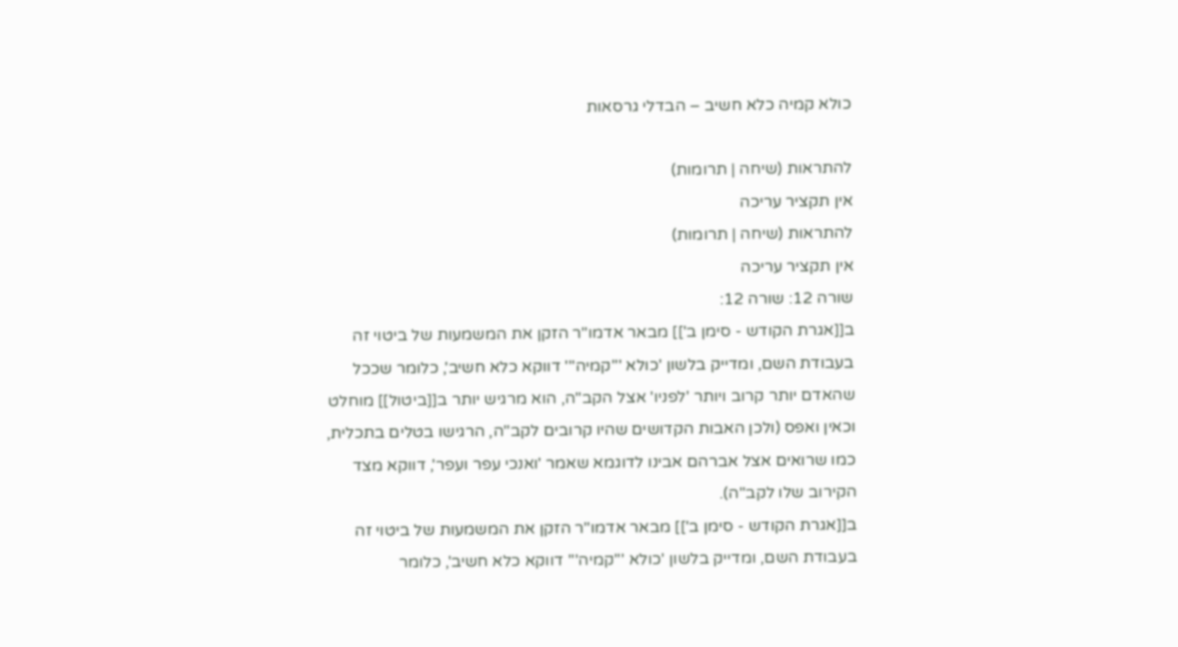כולא קמיה כלא חשיב – הבדלי גרסאות

להתראות (שיחה | תרומות)
אין תקציר עריכה
להתראות (שיחה | תרומות)
אין תקציר עריכה
שורה 12: שורה 12:
ב[[אגרת הקודש - סימן ב']] מבאר אדמו"ר הזקן את המשמעות של ביטוי זה בעבודת השם, ומדייק בלשון 'כולא '''קמיה''' דווקא כלא חשיב', כלומר שככל שהאדם יותר קרוב ויותר 'לפניו' אצל הקב"ה, הוא מרגיש יותר ב[[ביטול]] מוחלט וכאין ואפס (ולכן האבות הקדושים שהיו קרובים לקב"ה, הרגישו בטלים בתכלית, כמו שרואים אצל אברהם אבינו לדוגמא שאמר 'ואנכי עפר ועפר', דווקא מצד הקירוב שלו לקב"ה).
ב[[אגרת הקודש - סימן ב']] מבאר אדמו"ר הזקן את המשמעות של ביטוי זה בעבודת השם, ומדייק בלשון 'כולא '''קמיה''' דווקא כלא חשיב', כלומר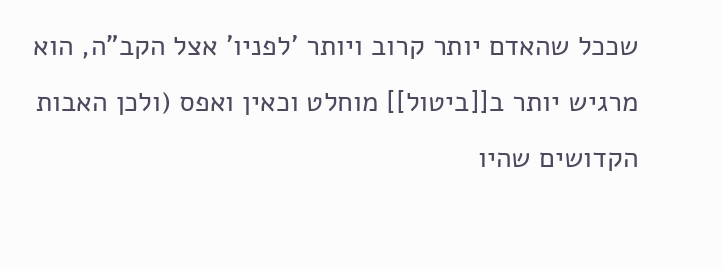שככל שהאדם יותר קרוב ויותר 'לפניו' אצל הקב"ה, הוא מרגיש יותר ב[[ביטול]] מוחלט וכאין ואפס (ולכן האבות הקדושים שהיו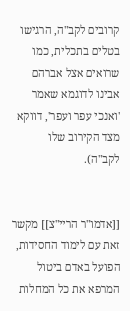קרובים לקב"ה, הרגישו בטלים בתכלית, כמו שרואים אצל אברהם אבינו לדוגמא שאמר 'ואנכי עפר ועפר', דווקא מצד הקירוב שלו לקב"ה).


[[אדמו"ר הריי"צ]] מקשר זאת עם לימוד החסידות, הפועל באדם ביטול המרפא את כל המחלות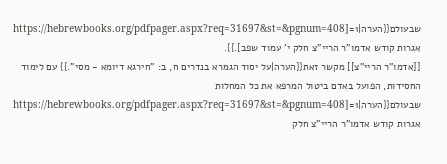שבעולם{{הערה|1=[https://hebrewbooks.org/pdfpager.aspx?req=31697&st=&pgnum=408 אגרות קודש אדמו"ר הריי"צ חלק י' עמוד שפב].}}.
[[אדמו"ר הריי"צ]] מקשר זאת{{הערה|על יסוד הגמרא בנדרים ח, ב: "חירגא דיומא - מסי".}} עם לימוד החסידות, הפועל באדם ביטול המרפא את כל המחלות שבעולם{{הערה|1=[https://hebrewbooks.org/pdfpager.aspx?req=31697&st=&pgnum=408 אגרות קודש אדמו"ר הריי"צ חלק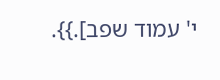י' עמוד שפב].}}.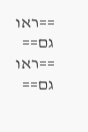==ראו גם==
==ראו גם==